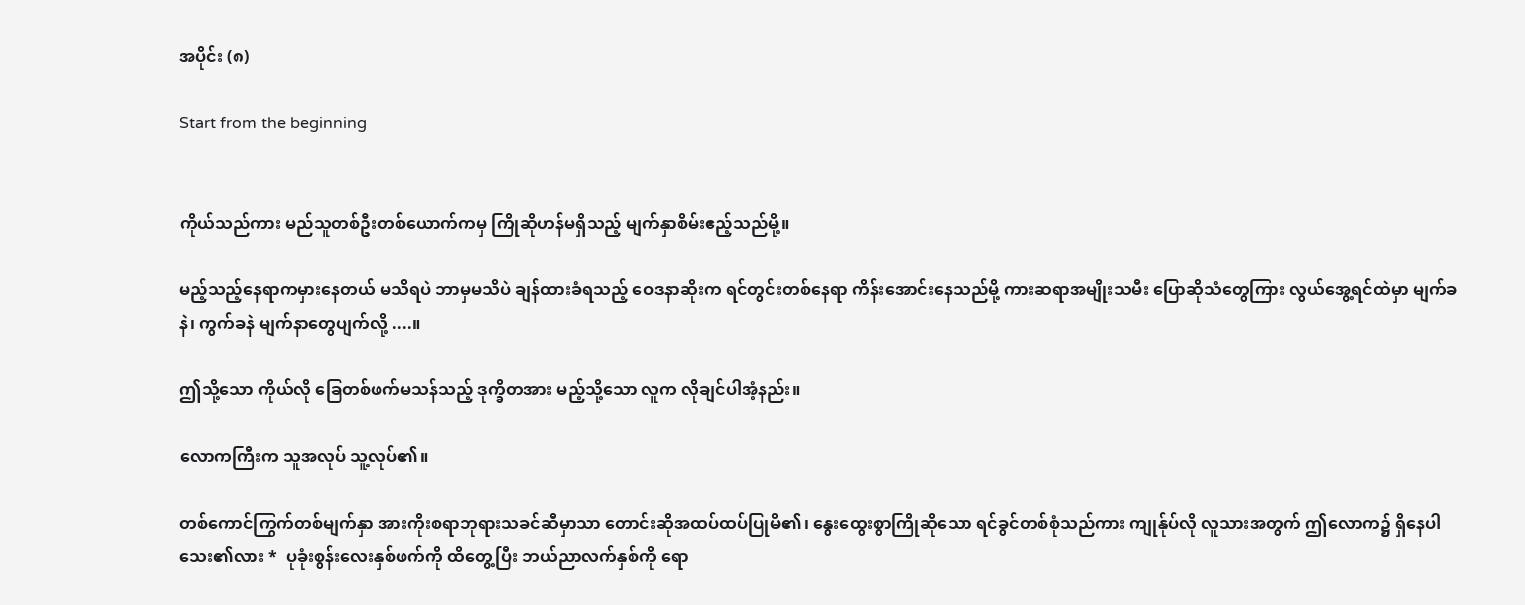အပိုင်း (၈)

Start from the beginning


ကိုယ်သည်ကား မည်သူတစ်ဦးတစ်ယောက်ကမှ ကြိုဆိုဟန်မရှိသည့် မျက်နှာစိမ်းဧည့်သည်မို့။

မည့်သည့်နေရာကမှားနေတယ် မသိရပဲ ဘာမှမသိပဲ ချန်ထားခံရသည့် ဝေဒနာဆိုးက ရင်တွင်းတစ်နေရာ ကိန်းအောင်းနေသည်မို့ ကားဆရာအမျိုးသမီး ပြောဆိုသံတွေကြား လွယ်အွေ့ရင်ထဲမှာ မျက်ခနဲ၊ ကွက်ခနဲ မျက်နာတွေပျက်လို့ ....။

ဤသို့သော ကိုယ်လို ခြေတစ်ဖက်မသန်သည့် ဒုက္ခိတအား မည့်သို့သော လူက လိုချင်ပါအံ့နည်း။

လောကကြီးက သူအလုပ် သူ့လုပ်၏။

တစ်ကောင်ကြွက်တစ်မျက်နှာ အားကိုးစရာဘုရားသခင်ဆီမှာသာ တောင်းဆိုအထပ်ထပ်ပြုမိ၏၊ နွေးထွေးစွာကြိုဆိုသော ရင်ခွင်တစ်စုံသည်ကား ကျုန်ုပ်လို လူသားအတွက် ဤလောက၌ ရှိနေပါသေး၏လား *  ပုခုံးစွန်းလေးနှစ်ဖက်ကို ထိတွေ့ပြီး ဘယ်ညာလက်နှစ်ကို ရော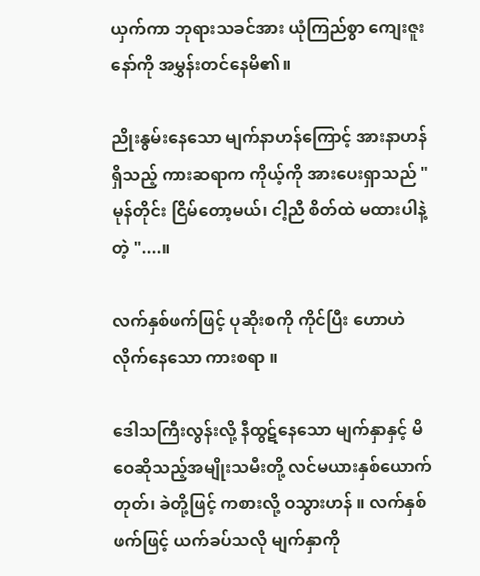ယှက်ကာ ဘုရားသခင်အား ယုံကြည်စွာ ကျေးဇူးနော်ကို အမွှန်းတင်နေမိ၏။

ညိုးနွမ်းနေသော မျက်နာဟန်ကြောင့် အားနာဟန်ရှိသည့် ကားဆရာက ကိုယ့်ကို အားပေးရှာသည် " မုန်တိုင်း ငြိမ်တော့မယ်၊ ငါ့ညီ စိတ်ထဲ မထားပါနဲ့ တဲ့ "....။

လက်နှစ်ဖက်ဖြင့် ပုဆိုးစကို ကိုင်ပြီး ဟောဟဲလိုက်နေသော ကားစရာ ။

ဒေါသကြီးလွန်းလို့ နီထွဋ်နေသော မျက်နှာနှင့် မိဝေဆိုသည့်အမျိုးသမီးတို့ လင်မယားနှစ်ယောက် တုတ်၊ ခဲတို့ဖြင့် ကစားလို့ ဝသွားဟန် ။ လက်နှစ်ဖက်ဖြင့် ယက်ခပ်သလို မျက်နှာကို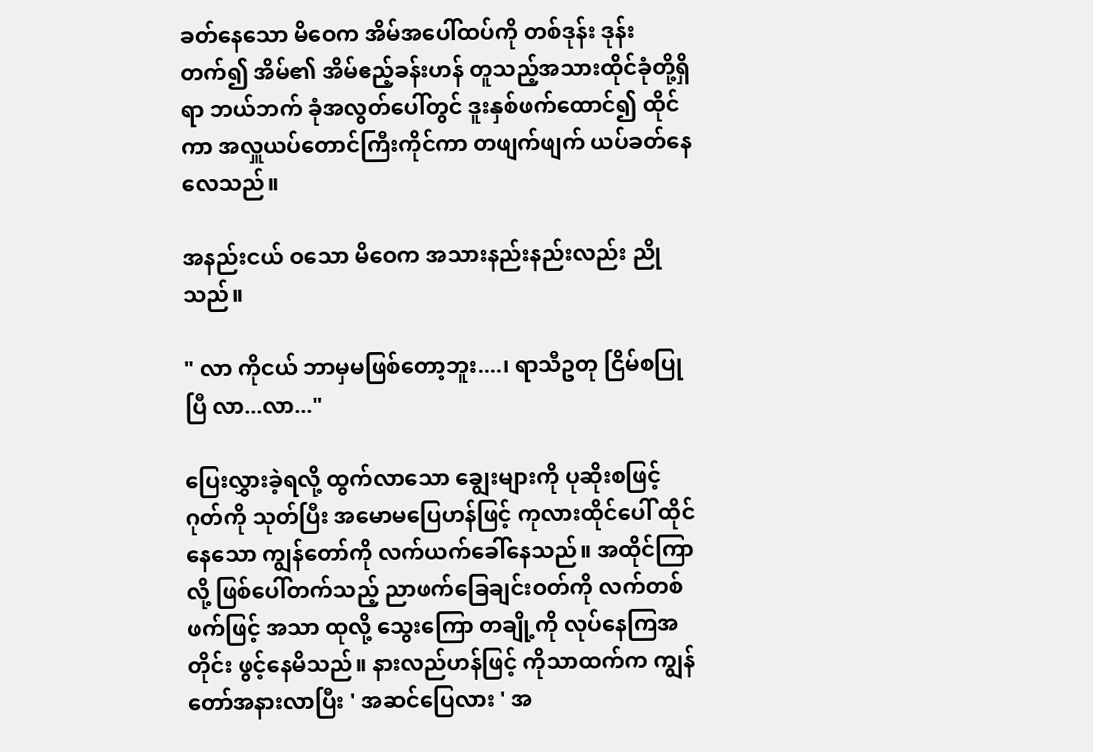ခတ်နေသော မိဝေက အိမ်အပေါ်ထပ်ကို တစ်ဒုန်း ဒုန်းတက်၍ အိမ်၏ အိမ်ဧည့်ခန်းဟန် တူသည့်အသားထိုင်ခုံတို့ရှိရာ ဘယ်ဘက် ခုံအလွတ်ပေါ်တွင် ဒူးနှစ်ဖက်ထောင်၍ ထိုင်ကာ အလှူယပ်တောင်ကြီးကိုင်ကာ တဖျက်ဖျက် ယပ်ခတ်နေလေသည်။

အနည်းငယ် ဝသော မိဝေက အသားနည်းနည်းလည်း ညိုသည်။

" လာ ကိုငယ် ဘာမှမဖြစ်တော့ဘူး....၊ ရာသီဥတု ငြိမ်စပြုပြီ လာ...လာ..."

ပြေးလွှားခဲ့ရလို့ ထွက်လာသော ချွေးများကို ပုဆိုးစဖြင့် ဂုတ်ကို သုတ်ပြီး အမောမပြေဟန်ဖြင့် ကုလားထိုင်ပေါ် ထိုင်နေသော ကျွန်တော်ကို လက်ယက်ခေါ်နေသည်။ အထိုင်ကြာလို့ ဖြစ်ပေါ်တက်သည့် ညာဖက်ခြေချင်းဝတ်ကို လက်တစ်ဖက်ဖြင့် အသာ ထုလို့ သွေးကြော တချို့ကို လုပ်နေကြအတိုင်း ဖွင့်နေမိသည်။ နားလည်ဟန်ဖြင့် ကိုသာထက်က ကျွန်တော်အနားလာပြီး ' အဆင်ပြေလား ' အ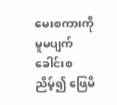မေးစကားကို မူမပျက် ခေါင်းစညိမ့်၍ ဖြေမိ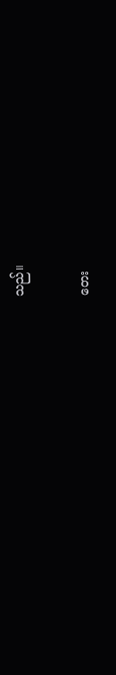သည်။

တေး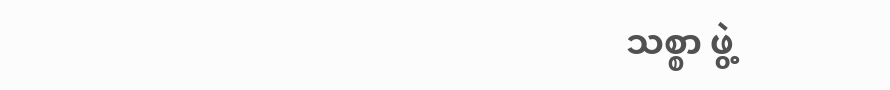သစ္စာ ဖွဲ့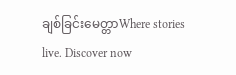ချစ်ခြင်းမေတ္တာWhere stories live. Discover now